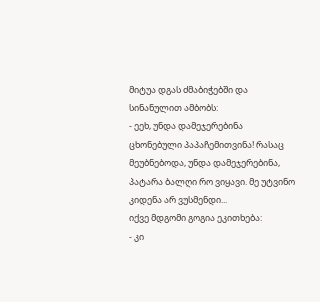მიტუა დგას ძმაბიჭებში და სინანულით ამბობს:
- ეეხ, უნდა დამეჯერებინა ცხონებული პაპაჩემითვინა! რასაც მეუბნებოდა, უნდა დამეჯერებინა, პატარა ბალღი რო ვიყავი. მე უტვინო კიდენა არ ვუსმენდი...
იქვე მდგომი გოგია ეკითხება:
- კი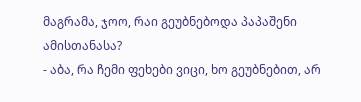მაგრამა, ჯოო, რაი გეუბნებოდა პაპაშენი ამისთანასა?
- აბა, რა ჩემი ფეხები ვიცი, ხო გეუბნებით, არ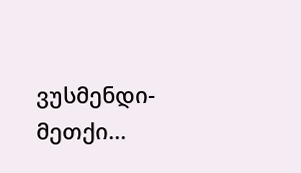ვუსმენდი-მეთქი...